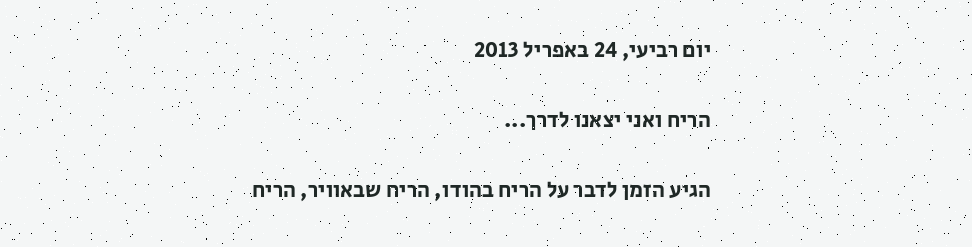יום רביעי, 24 באפריל 2013

הריח ואני יצאנו לדרך...

הגיע הזמן לדבר על הריח בהודו, הריח שבאוויר, הריח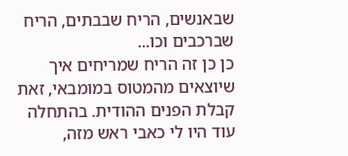שבאנשים, הריח שבבתים, הריח שברכבים וכו...
כן כן זה הריח שמריחים איך שיוצאים מהמטוס במומבאי, זאת קבלת הפנים ההודית. בהתחלה עוד היו לי כאבי ראש מזה,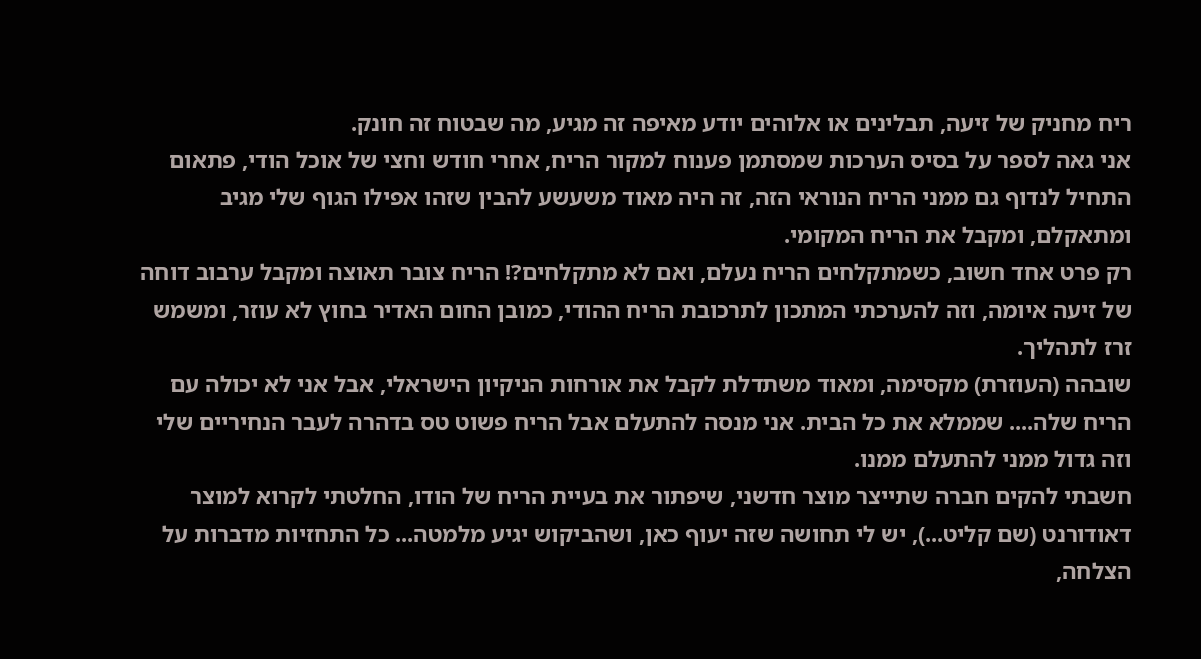ריח מחניק של זיעה, תבלינים או אלוהים יודע מאיפה זה מגיע, מה שבטוח זה חונק.
אני גאה לספר על בסיס הערכות שמסתמן פענוח למקור הריח, אחרי חודש וחצי של אוכל הודי, פתאום התחיל לנדוף גם ממני הריח הנוראי הזה, זה היה מאוד משעשע להבין שזהו אפילו הגוף שלי מגיב ומתאקלם, ומקבל את הריח המקומי.
רק פרט אחד חשוב, כשמתקלחים הריח נעלם, ואם לא מתקלחים?! הריח צובר תאוצה ומקבל ערבוב דוחה של זיעה איומה, וזה להערכתי המתכון לתרכובת הריח ההודי, כמובן החום האדיר בחוץ לא עוזר, ומשמש זרז לתהליך.
שובהה (העוזרת) מקסימה, ומאוד משתדלת לקבל את אורחות הניקיון הישראלי, אבל אני לא יכולה עם הריח שלה.... שממלא את כל הבית. אני מנסה להתעלם אבל הריח פשוט טס בדהרה לעבר הנחיריים שלי וזה גדול ממני להתעלם ממנו.
חשבתי להקים חברה שתייצר מוצר חדשני, שיפתור את בעיית הריח של הודו, החלטתי לקרוא למוצר דאודורנט (שם קליט...), יש לי תחושה שזה יעוף כאן, ושהביקוש יגיע מלמטה... כל התחזיות מדברות על הצלחה,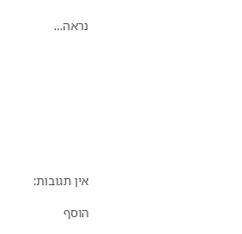נראה...









אין תגובות:

הוסף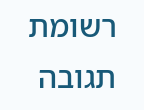רשומת תגובה